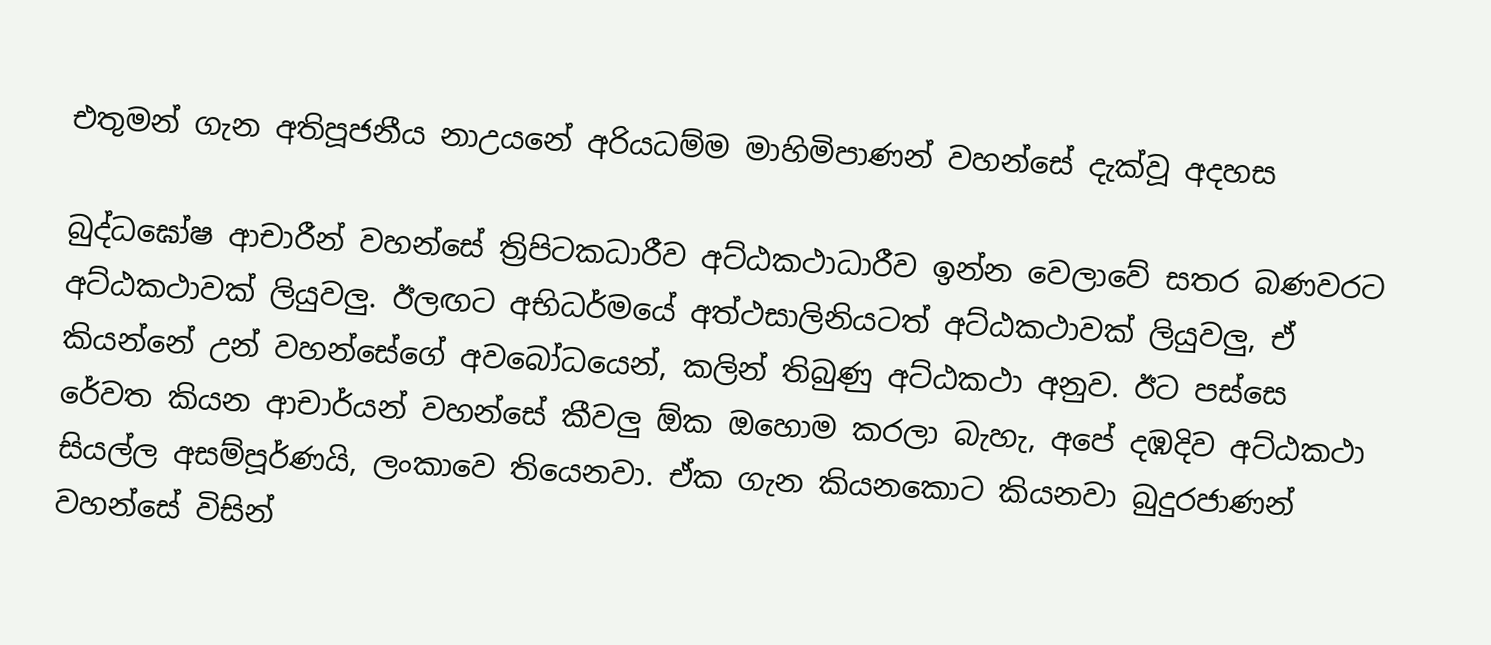එතුමන් ගැන අතිපූජනීය නාඋයනේ අරියධම්ම මාහිමිපාණන් වහන්සේ දැක්වූ අදහස

බුද්ධඝෝෂ ආචාරීන් වහන්සේ ත්‍රිපිටකධාරීව අට්ඨකථාධාරීව ඉන්න වෙලාවේ සතර බණවරට අට්ඨකථාවක් ලියුවලු. ඊලඟට අභිධර්මයේ අත්ථසාලිනියටත් අට්ඨකථාවක් ලියුවලු, ඒ කියන්නේ උන් වහන්සේගේ අවබෝධයෙන්, කලින් තිබුණු අට්ඨකථා අනුව. ඊට පස්සෙ රේවත කියන ආචාර්යන් වහන්සේ කීවලු ඕක ඔහොම කරලා බැහැ, අපේ දඹදිව අට්ඨකථා සියල්ල අසම්පූර්ණයි, ලංකාවෙ තියෙනවා. ඒක ගැන කියනකොට කියනවා බුදුරජාණන් වහන්සේ විසින්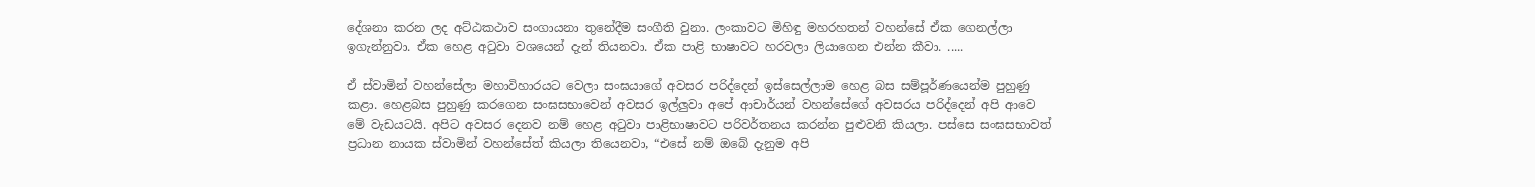දේශනා කරන ලද අට්ඨකථාව සංගායනා තුනේදීම සංගීති වුනා. ලංකාවට මිහිඳු මහරහතන් වහන්සේ ඒක ගෙනල්ලා ඉගැන්නුවා. ඒක හෙළ අටුවා වශයෙන් දැන් තියනවා. ඒක පාළි භාෂාවට හරවලා ලියාගෙන එන්න කීවා. .....

ඒ ස්වාමින් වහන්සේලා මහාවිහාරයට වෙලා සංඝයාගේ අවසර පරිද්දෙන් ඉස්සෙල්ලාම හෙළ බස සම්පූර්ණයෙන්ම පුහුණු කළා. හෙළබස පුහුණු කරගෙන සංඝසභාවෙන් අවසර ඉල්ලුවා අපේ ආචාර්යන් වහන්සේගේ අවසරය පරිද්දෙන් අපි ආවෙ මේ වැඩයටයි. අපිට අවසර දෙනව නම් හෙළ අටුවා පාළිභාෂාවට පරිවර්තනය කරන්න පුළුවනි කියලා. පස්සෙ සංඝසභාවත් ප්‍රධාන නායක ස්වාමින් වහන්සේත් කියලා තියෙනවා, “එසේ නම් ඔබේ දැනුම අපි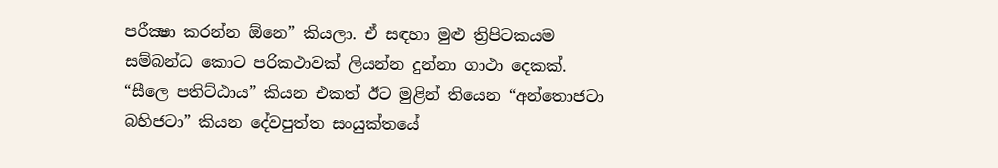පරීක්‍ෂා කරන්න ඕනෙ” කියලා. ඒ සඳහා මුළු ත්‍රිපිටකයම සම්බන්ධ කොට පරිකථාවක් ලියන්න දුන්නා ගාථා දෙකක්. “සීලෙ පතිට්ඨාය” කියන එකත් ඊට මුළින් තියෙන “අන්තොජටා බහිජටා” කියන දේවපුත්ත සංයුක්තයේ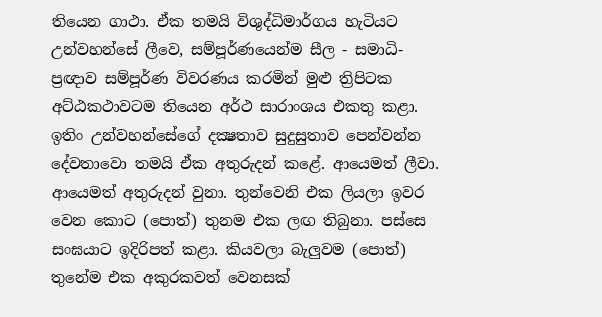තියෙන ගාථා. ඒක තමයි විශුද්ධිමාර්ගය හැටියට උන්වහන්සේ ලීවෙ, සම්පූර්ණයෙන්ම සීල - සමාධි- ප්‍රඥාව සම්පූර්ණ විවරණය කරමින් මුළු ත්‍රිපිටක අට්ඨකථාවටම තියෙන අර්ථ සාරාංශය එකතු කළා. ඉතිං උන්වහන්සේගේ දක්‍ෂතාව සුදුසුතාව පෙන්වන්න දේවතාවො තමයි ඒක අතුරුදන් කළේ. ආයෙමත් ලීවා. ආයෙමත් අතුරුදන් වුනා. තුන්වෙනි එක ලියලා ඉවර වෙන කොට (පොත්) තුනම එක ලඟ තිබුනා. පස්සෙ සංඝයාට ඉදිරිපත් කළා. කියවලා බැලුවම (පොත්) තුනේම එක අකුරකවත් වෙනසක්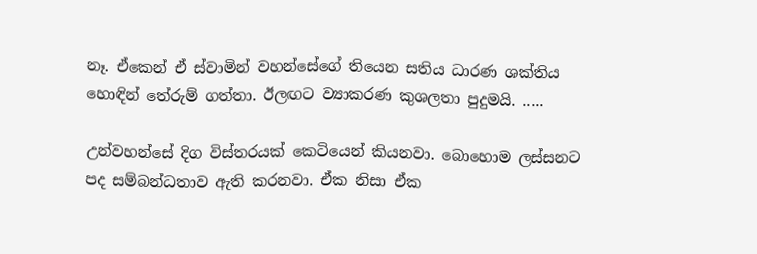නෑ. ඒකෙන් ඒ ස්වාමින් වහන්සේගේ තියෙන සතිය ධාරණ ශක්තිය හොඳින් තේරුම් ගත්තා. ඊලඟට ව්‍යාකරණ කුශලතා පුදුමයි. .....

උන්වහන්සේ දිග විස්තරයක් කෙටියෙන් කියනවා. බොහොම ලස්සනට පද සම්බන්ධතාව ඇති කරනවා. ඒක නිසා ඒක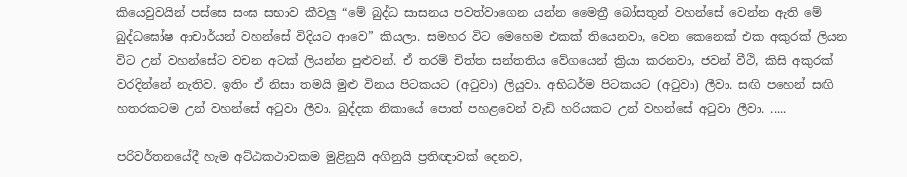කියෙවුවයින් පස්සෙ සංඝ සභාව කීවලු “මේ බුද්ධ සාසනය පවත්වාගෙන යන්න මෛත්‍රී බෝසතුන් වහන්සේ වෙන්න ඇති මේ බුද්ධඝෝෂ ආචාර්යන් වහන්සේ විදියට ආවෙ” කියලා. සමහර විට මෙහෙම එකක් තියෙනවා, වෙන කෙනෙක් එක අකුරක් ලියන විට උන් වහන්සේට වචන අටක් ලියන්න පුළුවන්. ඒ තරම් චිත්ත සන්තතිය වේගයෙන් ක්‍රියා කරනවා, ජවන් වීථි, කිසි අකුරක් වරදින්නේ නැතිව. ඉතිං ඒ නිසා තමයි මුළු විනය පිටකයට (අටුවා) ලියුවා. අභිධර්ම පිටකයට (අටුවා) ලීවා. සඟි පහෙන් සඟි හතරකටම උන් වහන්සේ අටුවා ලීවා. ඛුද්දක නිකායේ පොත් පහළවෙන් වැඩි හරියකට උන් වහන්සේ අටුවා ලීවා. .....

පරිවර්තනයේදී හැම අට්ඨකථාවකම මුළිනුයි අගිනුයි ප්‍රතිඥාවක් දෙනව,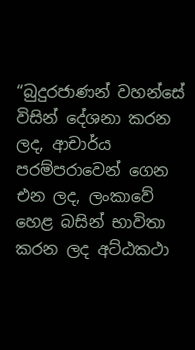“බුදුරජාණන් වහන්සේ විසින් දේශනා කරන ලද, ආචාර්ය පරම්පරාවෙන් ගෙන එන ලද, ලංකාවේ හෙළ බසින් භාවිතා කරන ලද අට්ඨකථා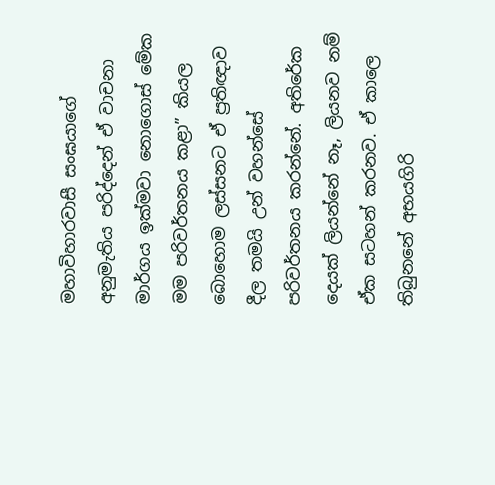මහාවිහාරවාසී සංඝයාගේ අනුමැතිය පරිද්දෙන් ඒ වාචනා මාර්ගය ඉක්මවා නොගොස් මේක මම පරිවර්තනය කළා” කියල බොහොම ලස්සනට ඒ ප්‍රතිඥාව දීල තමයි උන් වහන්සේ පරිවර්තනය කරන්නේ. අතිරේක දෙයක් ලියන්නේ නෑ, ලියනව නම් ඒක සටහන් කරනව. ඒ කාලෙ තිබුනනේ අභයගිරි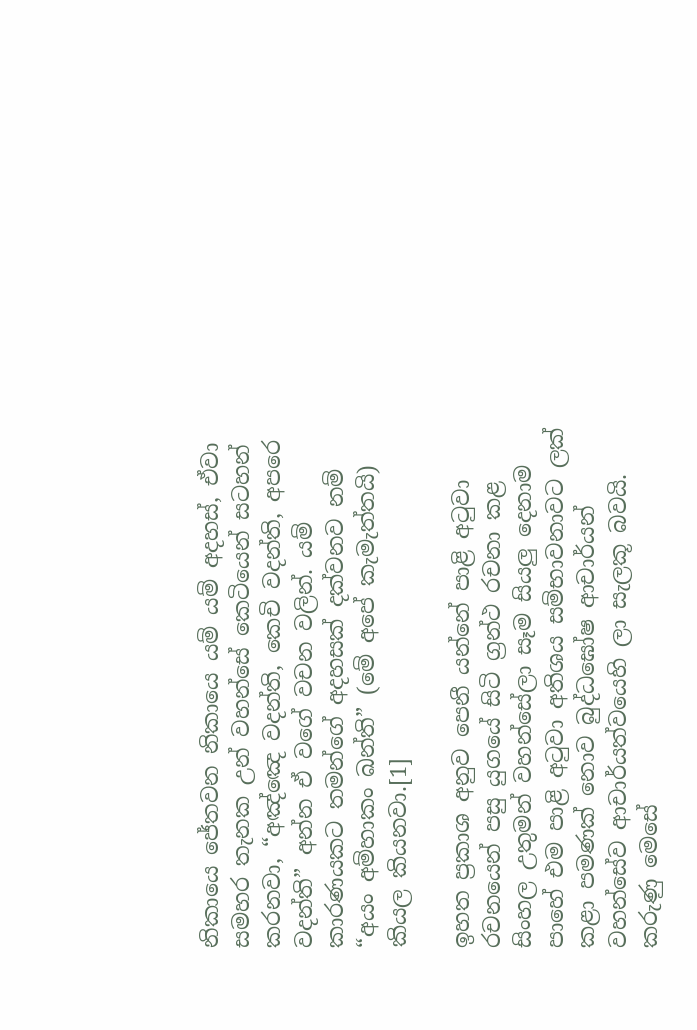නිකායෙ ජේතවන නිකායෙ යම් යම් අදහස්, ඒවා සමහර තැනක උන් වහන්සේ කෙටියෙන් සටහන් කරනවා, “අඤ්ඤෙ වදන්ති, කෙචි වදන්ති, අපරෙ වදන්ති” අන්න ඒ වගේ වචන වලින්. යම් කාරණයකට තමන්ගේ අදහසක් දක්වනව නම් “අයං අම්හාකං ඛන්ති” (මේ අපේ කැමැත්තයි) කියල කියනවා.[1]

ඉහත ප්‍රකාශ අනුව පෙනී යන්නේ පාළි අටුවා රචනයෙන් පසු යුගයේ සිටි ග්‍රන්ථ රචනා කළ සිංහල උතුමන් වහන්සේලා සෑම සියලු දෙනාම පාහේ එම පාළි අටුවා අතිශය සම්භාවනාවට ලක් කළා පමණක් නොව බුද්ධඝෝෂ ආචාර්යන් වහන්සේව ආචාර්යත්වයෙහි ලා සැලකූ බවයි. කරුණු මෙසේ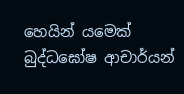හෙයින් යමෙක් බුද්ධඝෝෂ ආචාර්යන්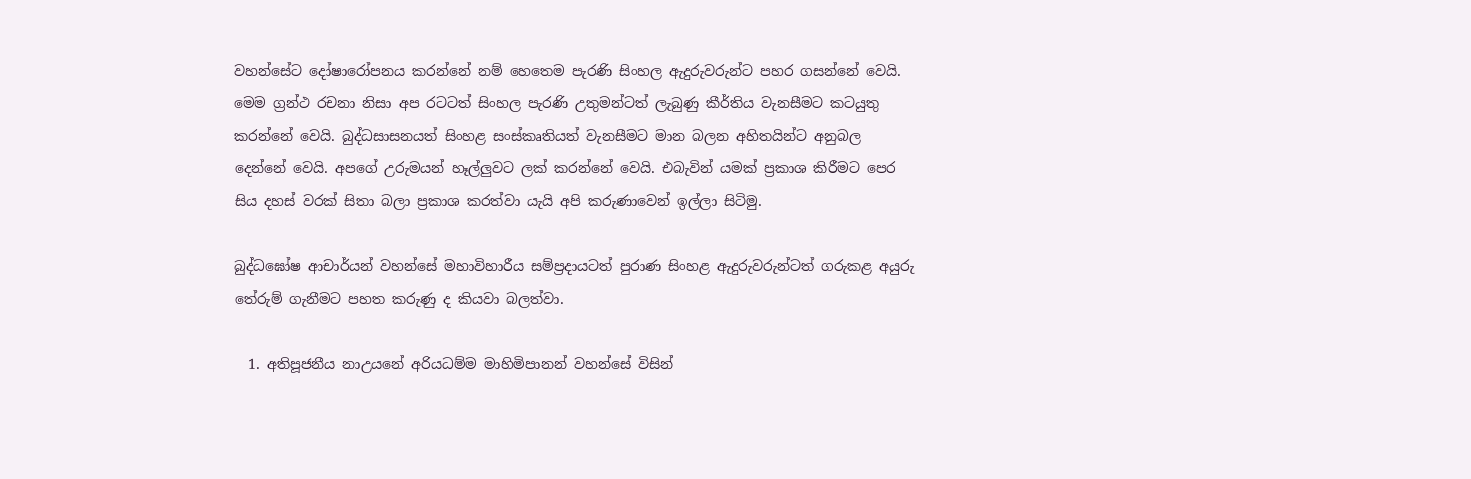වහන්සේට දෝෂාරෝපනය කරන්නේ නම් හෙතෙම පැරණි සිංහල ඇදුරුවරුන්ට පහර ගසන්නේ වෙයි. මෙම ග්‍රන්ථ රචනා නිසා අප රටටත් සිංහල පැරණි උතුමන්ටත් ලැබුණු කීර්තිය වැනසීමට කටයුතු කරන්නේ වෙයි. බුද්ධසාසනයත් සිංහළ සංස්කෘතියත් වැනසීමට මාන බලන අහිතයින්ට අනුබල දෙන්නේ වෙයි. අපගේ උරුමයන් හෑල්ලුවට ලක් කරන්නේ වෙයි. එබැවින් යමක් ප්‍රකාශ කිරීමට පෙර සිය දහස් වරක් සිතා බලා ප්‍රකාශ කරත්වා යැයි අපි කරුණාවෙන් ඉල්ලා සිටිමු.

බුද්ධඝෝෂ ආචාර්යන් වහන්සේ මහාවිහාරීය සම්ප්‍රදායටත් පුරාණ සිංහළ ඇදුරුවරුන්ටත් ගරුකළ අයුරු තේරුම් ගැනීමට පහත කරුණු ද කියවා බලත්වා.

  1. අතිපූජනීය නාඋයනේ අරියධම්ම මාහිමිපානන් වහන්සේ විසින්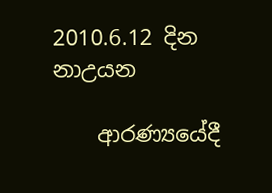2010.6.12 දින නාඋයන

    ආරණ්‍යයේදී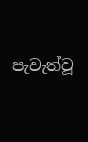පැවැත්වූ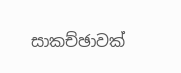සාකච්ඡාවක්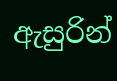ඇසුරින්